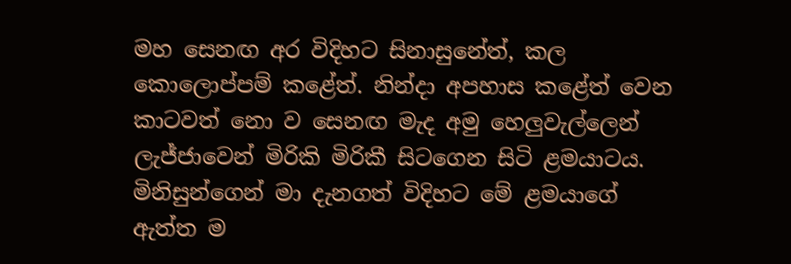මහ සෙනඟ අර විදිහට සිනාසුනේත්, කල කොලොප්පම් කළේත්. නින්දා අපහාස කළේත් වෙන කාටවත් නො ව සෙනඟ මැද අමු හෙලුවැල්ලෙන් ලැජ්ජාවෙන් මිරිකි මිරිකී සිටගෙන සිටි ළමයාටය.
මිනිසුන්ගෙන් මා දැනගත් විදිහට මේ ළමයාගේ ඇත්ත ම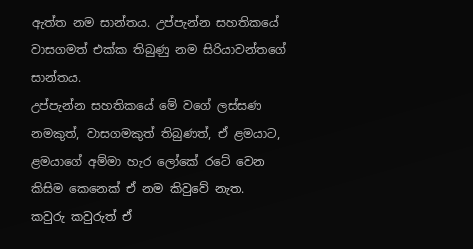ඇත්ත නම සාන්තය. උප්පැන්න සහතිකයේ වාසගමත් එක්ක තිබුණු නම සිරියාවන්තගේ සාන්තය.
උප්පැන්න සහතිකයේ මේ වගේ ලස්සණ නමකුත්, වාසගමකුත් තිබුණත්, ඒ ළමයාට, ළමයාගේ අම්මා හැර ලෝකේ රටේ වෙන කිසිම කෙනෙක් ඒ නම කිවුවේ නැත.
කවුරු කවුරුත් ඒ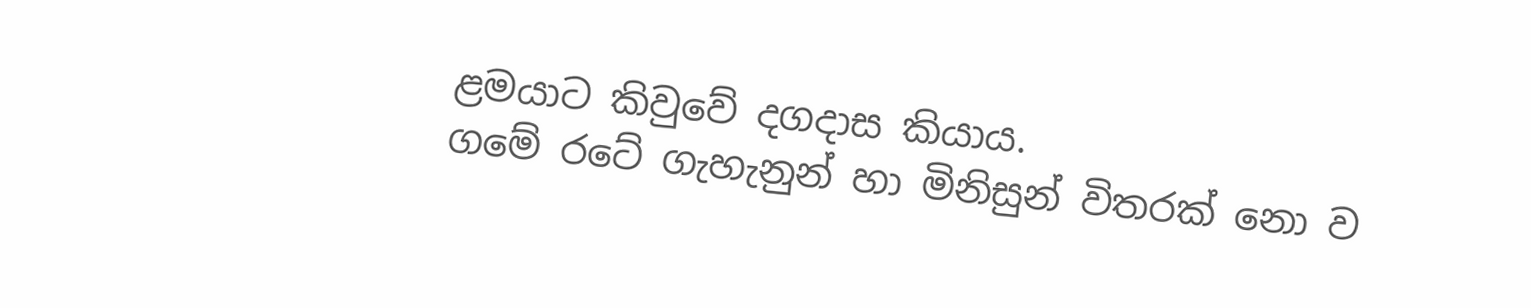ළමයාට කිවුවේ දගදාස කියාය.
ගමේ රටේ ගැහැනුන් හා මිනිසුන් විතරක් නො ව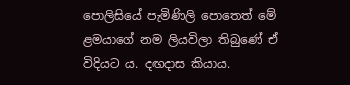පොලිසියේ පැමිණිලි පොතෙත් මේ ළමයාගේ නම ලියවිලා තිබුණේ ඒ විදියට ය. දඟදාස කියාය.